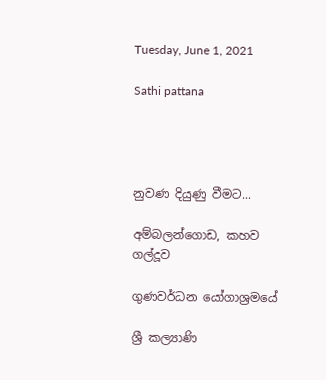Tuesday, June 1, 2021

Sathi pattana




නුවණ දියුණු වීමට...

අම්බලන්ගොඩ, කහව ගල්දූව

ගුණවර්ධන යෝගාශ්‍රමයේ

ශ්‍රී කල්‍යාණි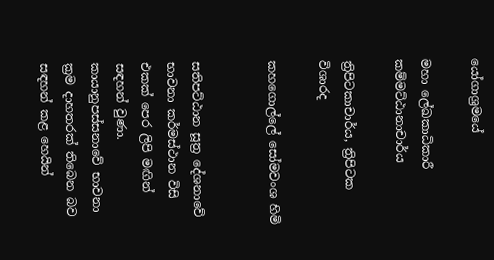යෝගාශ්‍රමයේ

මහා ලේඛකාධිකාරී කම්මට්ඨානාචාර්ය

ත්‍රිපිටකාචාර්ය, ත්‍රිපිටක විශාරද

කහගොල්ලේ සෝමවංශ හිමි


සතිපට්ඨාන සූත්‍ර දේශනාවේ භාවනා කර්මස්ථාන විසි එකක් පෙර ලිපි මඟින් සඳහන් වුණා. කායානුපස්සනාවේ භාවනා ක්‍රම දාහතරක් තිබෙන බව සඳහන් කළ හෙයින්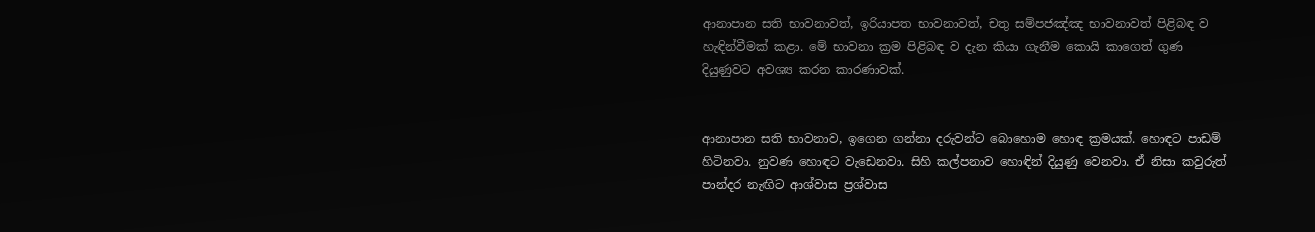ආනාපාන සති භාවනාවත්, ඉරියාපත භාවනාවත්, චතු සම්පජඤ්ඤ භාවනාවත් පිළිබඳ ව හැඳින්වීමක් කළා. මේ භාවනා ක්‍රම පිළිබඳ ව දැන කියා ගැනීම කොයි කාගෙත් ගුණ දියුණුවට අවශ්‍ය කරන කාරණාවක්.


ආනාපාන සති භාවනාව, ඉගෙන ගන්නා දරුවන්ට බොහොම හොඳ ක්‍රමයක්. හොඳට පාඩම් හිටිනවා. නුවණ හොඳට වැඩෙනවා. සිහි කල්පනාව හොඳින් දියුණු වෙනවා. ඒ නිසා කවුරුත් පාන්දර නැඟිට ආශ්වාස ප්‍රශ්වාස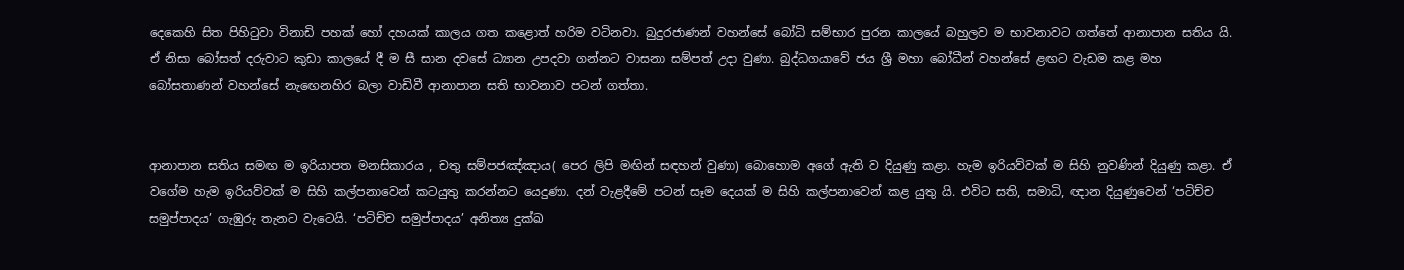දෙකෙහි සිත පිහිටුවා විනාඩි පහක් හෝ දහයක් කාලය ගත කළොත් හරිම වටිනවා. බුදුරජාණන් වහන්සේ බෝධි සම්භාර පුරන කාලයේ බහුලව ම භාවනාවට ගත්තේ ආනාපාන සතිය යි. ඒ නිසා බෝසත් දරුවාට කුඩා කාලයේ දී ම සී සාන දවසේ ධ්‍යාන උපදවා ගන්නට වාසනා සම්පත් උදා වුණා. බුද්ධගයාවේ ජය ශ්‍රී මහා බෝධීන් වහන්සේ ළඟට වැඩම කළ මහ බෝසතාණන් වහන්සේ නැඟෙනහිර බලා වාඩිවී ආනාපාන සති භාවනාව පටන් ගත්තා.


ආනාපාන සතිය සමඟ ම ඉරියාපත මනසිකාරය , චතු සම්පජඤ්ඤාය( පෙර ලිපි මඟින් සඳහන් වුණා) බොහොම අගේ ඇති ව දියුණු කළා. හැම ඉරියව්වක් ම සිහි නුවණින් දියුණු කළා. ඒ වගේම හැම ඉරියව්වක් ම සිහි කල්පනාවෙන් කටයුතු කරන්නට යෙදුණා. දන් වැළදීමේ පටන් සෑම දෙයක් ම සිහි කල්පනාවෙන් කළ යුතු යි. එවිට සති, සමාධි, ඥාන දියුණුවෙන් ‘පටිච්ච සමුප්පාදය’ ගැඹුරු තැනට වැටෙයි. ‘පටිච්ච සමුප්පාදය’ අනිත්‍ය දුක්ඛ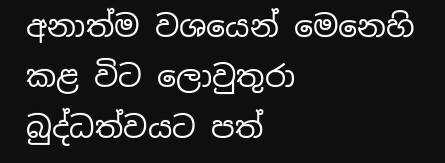අනාත්ම වශයෙන් මෙනෙහි කළ විට ලොවුතුරා බුද්ධත්වයට පත්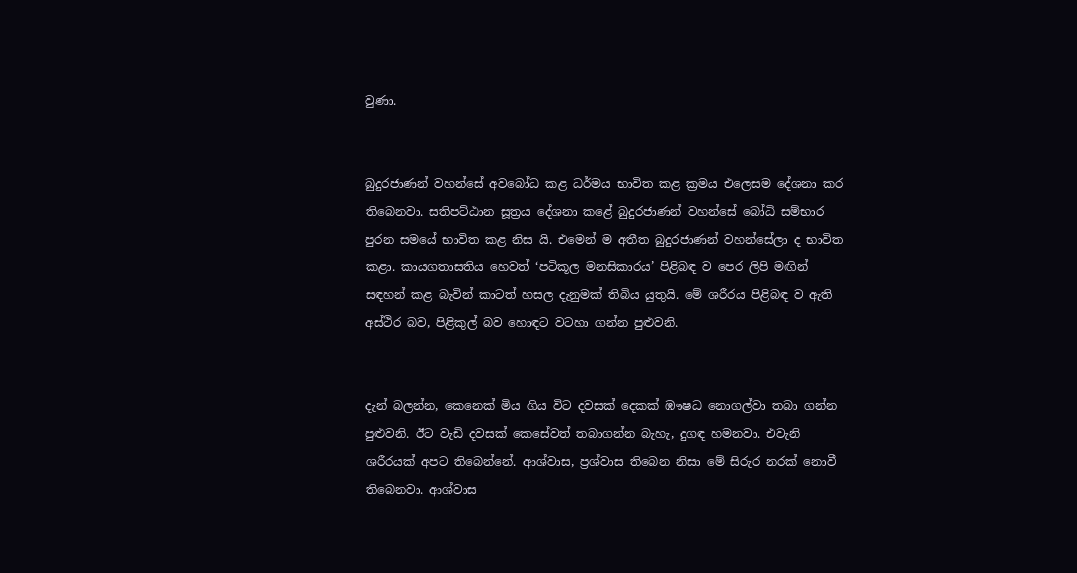වුණා.


බුදුරජාණන් වහන්සේ අවබෝධ කළ ධර්මය භාවිත කළ ක්‍රමය එලෙසම දේශනා කර තිබෙනවා. සතිපට්ඨාන සූත්‍රය දේශනා කළේ බුදුරජාණන් වහන්සේ බෝධි සම්භාර පුරන සමයේ භාවිත කළ නිස යි. එමෙන් ම අතීත බුදුරජාණන් වහන්සේලා ද භාවිත කළා. කායගතාසතිය හෙවත් ‘පටිකූල මනසිකාරය’ පිළිබඳ ව පෙර ලිපි මඟින් සඳහන් කළ බැවින් කාටත් හසල දැනුමක් තිබිය යුතුයි. මේ ශරීරය පිළිබඳ ව ඇති අස්ථිර බව, පිළිකුල් බව හොඳට වටහා ගන්න පුළුවනි.


දැන් බලන්න, කෙනෙක් මිය ගිය විට දවසක් දෙකක් ඹෟෂධ නොගල්වා තබා ගන්න පුළුවනි. ඊට වැඩි දවසක් කෙසේවත් තබාගන්න බැහැ, දුගඳ හමනවා. එවැනි ශරීරයක් අපට තිබෙන්නේ. ආශ්වාස, ප්‍රශ්වාස තිබෙන නිසා මේ සිරුර නරක් නොවී තිබෙනවා. ආශ්වාස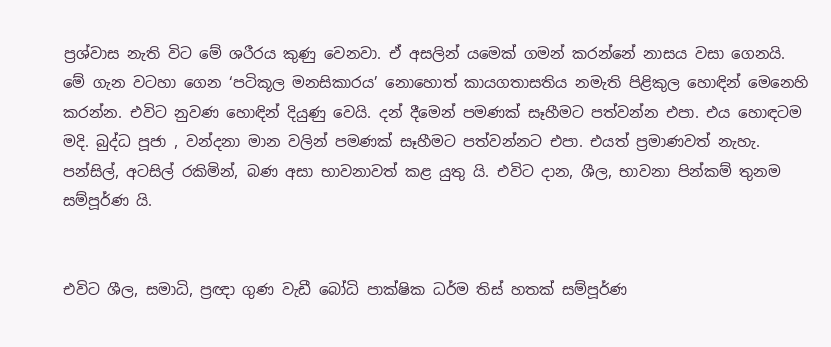ප්‍රශ්වාස නැති විට මේ ශරීරය කුණු වෙනවා. ඒ අසලින් යමෙක් ගමන් කරන්නේ නාසය වසා ගෙනයි. මේ ගැන වටහා ගෙන ‘පටිකූල මනසිකාරය’ නොහොත් කායගතාසතිය නමැති පිළිකුල හොඳින් මෙනෙහි කරන්න. එවිට නුවණ හොඳින් දියුණු වෙයි. දන් දීමෙන් පමණක් සෑහීමට පත්වන්න එපා. එය හොඳටම මදි. බුද්ධ පූජා , වන්දනා මාන වලින් පමණක් සෑහීමට පත්වන්නට එපා. එයත් ප්‍රමාණවත් නැහැ. පන්සිල්, අටසිල් රකිමින්, බණ අසා භාවනාවත් කළ යුතු යි. එවිට දාන, ශීල, භාවනා පින්කම් තුනම සම්පූර්ණ යි.


එවිට ශීල, සමාධි, ප්‍රඥා ගුණ වැඩී බෝධි පාක්ෂික ධර්ම තිස් හතක් සම්පූර්ණ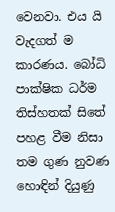වෙනවා. එය යි වැදගත් ම කාරණය. බෝධි පාක්ෂික ධර්ම තිස්හතක් සිතේ පහළ වීම නිසා තම ගුණ නුවණ හොඳින් දියුණු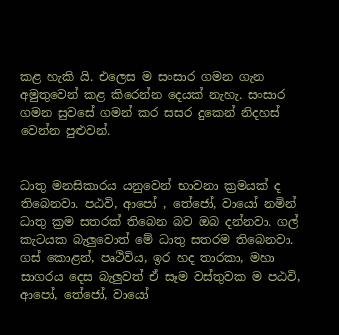කළ හැකි යි. එලෙස ම සංසාර ගමන ගැන අමුතුවෙන් කළ කිරෙන්න දෙයක් නැහැ. සංසාර ගමන සුවසේ ගමන් කර සසර දුකෙන් නිදහස් වෙන්න පුළුවන්.


ධාතු මනසිකාරය යනුවෙන් භාවනා ක්‍රමයක් ද තිබෙනවා. පඨවි, ආපෝ , තේජෝ, වායෝ නමින් ධාතු ක්‍රම සතරක් තිබෙන බව ඔබ දන්නවා. ගල් කැටයක බැලුවොත් මේ ධාතු සතරම තිබෙනවා. ගස් කොළන්, පෘථිවිය, ඉර හද තාරකා, මහා සාගරය දෙස බැලුවත් ඒ සෑම වස්තුවක ම පඨවි, ආපෝ, තේජෝ, වායෝ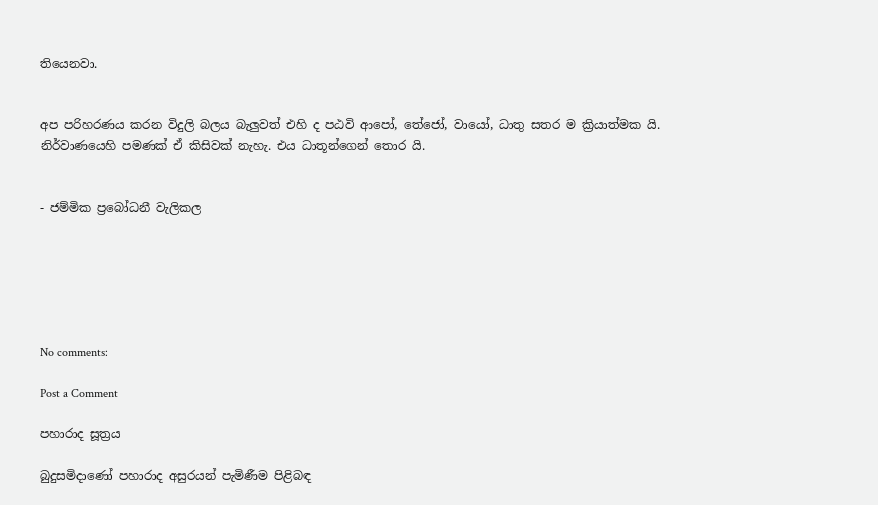තියෙනවා.


අප පරිහරණය කරන විදුලි බලය බැලුවත් එහි ද පඨවි ආපෝ, තේජෝ, වායෝ, ධාතු සතර ම ක්‍රියාත්මක යි. නිර්වාණයෙහි පමණක් ඒ කිසිවක් නැහැ. එය ධාතූන්ගෙන් තොර යි.


- ජම්මික ප්‍රබෝධනී වැලිකල






No comments:

Post a Comment

පහාරාද සූත්‍රය

බුදුසමිදාණෝ පහාරාද අසුරයන් පැමිණීම පිළිබඳ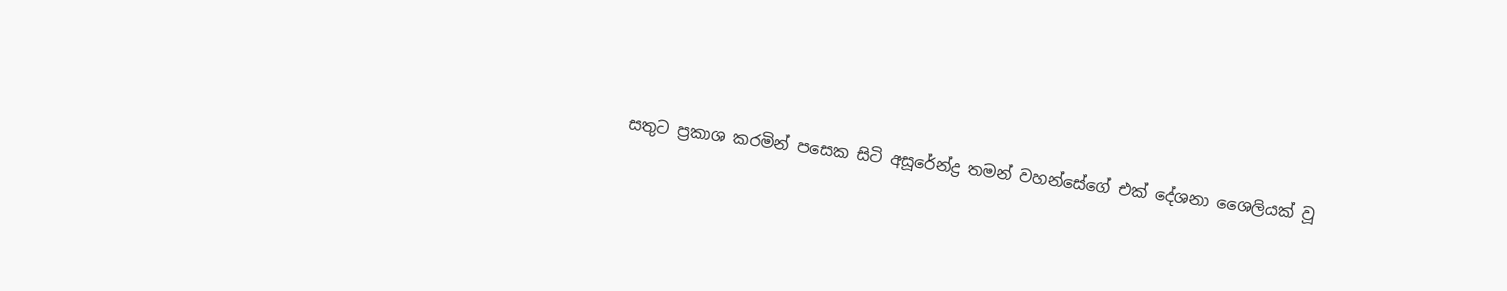සතුට ප්‍රකාශ කරමින් පසෙක සිටි අසූරේන්ද්‍ර තමන් වහන්සේගේ එක් දේශනා ශෛලියක් වූ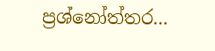ප්‍රශ්නෝත්තර...